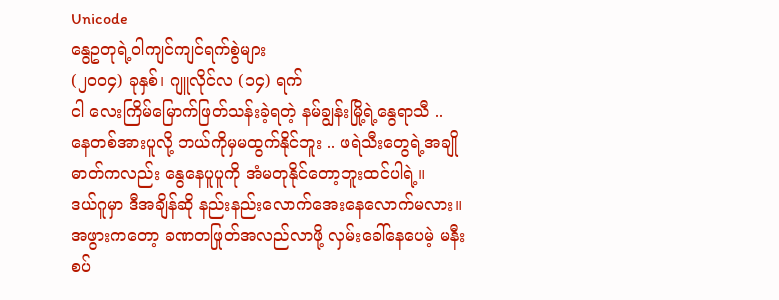Unicode
နွေဥတုရဲ့ဝါကျင်ကျင်ရက်စွဲများ
(၂၀၀၄) ခုနှစ်၊ ဂျူလိုင်လ (၁၄) ရက်
ငါ လေးကြိမ်မြောက်ဖြတ်သန်းခဲ့ရတဲ့ နမ်ချွန်းမြို့ရဲ့နွေရာသီ ..
နေတစ်အားပူလို့ ဘယ်ကိုမှမထွက်နိုင်ဘူး .. ဖရဲသီးတွေရဲ့အချိုဓာတ်ကလည်း နွေနေပူပူကို အံမတုနိုင်တော့ဘူးထင်ပါရဲ့။
ဒယ်ဂူမှာ ဒီအချိန်ဆို နည်းနည်းလောက်အေးနေလောက်မလား။ အဖွားကတော့ ခဏတဖြုတ်အလည်လာဖို့ လှမ်းခေါ်နေပေမဲ့ မနီးစပ်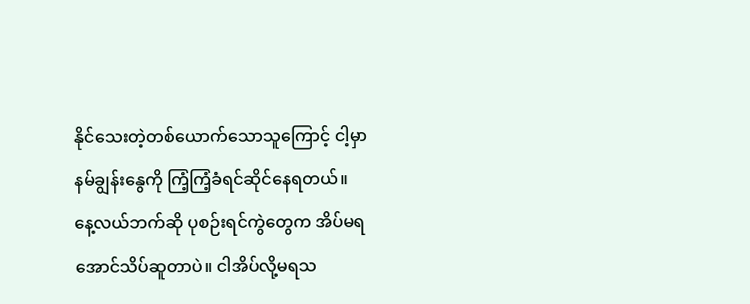နိုင်သေးတဲ့တစ်ယောက်သောသူကြောင့် ငါ့မှာ နမ်ချွန်းနွေကို ကြံ့ကြံ့ခံရင်ဆိုင်နေရတယ်။
နေ့လယ်ဘက်ဆို ပုစဉ်းရင်ကွဲတွေက အိပ်မရအောင်သိပ်ဆူတာပဲ။ ငါအိပ်လို့မရသ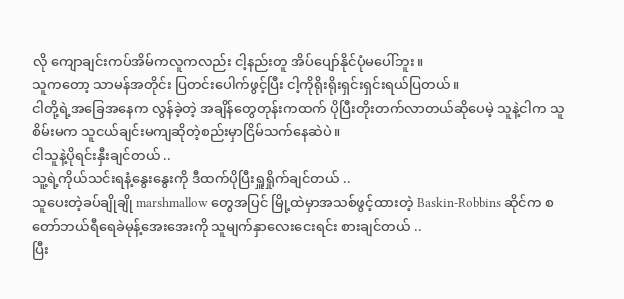လို ကျောချင်းကပ်အိမ်ကလူကလည်း ငါ့နည်းတူ အိပ်ပျော်နိုင်ပုံမပေါ်ဘူး။
သူကတော့ သာမန်အတိုင်း ပြတင်းပေါက်ဖွင့်ပြီး ငါ့ကိုရိုးရိုးရှင်းရှင်းရယ်ပြတယ်။
ငါတို့ရဲ့အခြေအနေက လွန်ခဲ့တဲ့ အချိန်တွေတုန်းကထက် ပိုပြီးတိုးတက်လာတယ်ဆိုပေမဲ့ သူနဲ့ငါက သူစိမ်းမက သူငယ်ချင်းမကျဆိုတဲ့စည်းမှာငြိမ်သက်နေဆဲပဲ။
ငါသူနဲ့ပိုရင်းနှီးချင်တယ် ..
သူ့ရဲ့ကိုယ်သင်းရနံ့နွေးနွေးကို ဒီထက်ပိုပြီးရှူရှိုက်ချင်တယ် ..
သူပေးတဲ့ခပ်ချိုချို marshmallow တွေအပြင် မြို့ထဲမှာအသစ်ဖွင့်ထားတဲ့ Baskin-Robbins ဆိုင်က စတော်ဘယ်ရီရေခဲမုန့်အေးအေးကို သူမျက်နှာလေးငေးရင်း စားချင်တယ် ..
ပြီး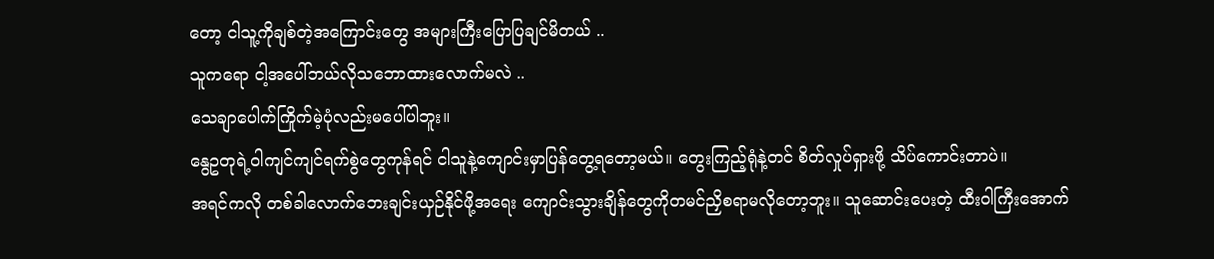တော့ ငါသူ့ကိုချစ်တဲ့အကြောင်းတွေ အများကြီးပြောပြချင်မိတယ် ..
သူကရော ငါ့အပေါ်ဘယ်လိုသဘောထားလောက်မလဲ ..
သေချာပေါက်ကြိုက်မဲ့ပုံလည်းမပေါ်ပါဘူး။
နွေဥတုရဲ့ဝါကျင်ကျင်ရက်စွဲတွေကုန်ရင် ငါသူနဲ့ကျောင်းမှာပြန်တွေ့ရတော့မယ်။ တွေးကြည့်ရုံနဲ့တင် စိတ်လှုပ်ရှားဖို့ သိပ်ကောင်းတာပဲ။
အရင်ကလို တစ်ခါလောက်ဘေးချင်းယှဉ်နိုင်ဖို့အရေး ကျောင်းသွားချိန်တွေကိုတမင်ညှိစရာမလိုတော့ဘူး။ သူဆောင်းပေးတဲ့ ထီးဝါကြီးအောက်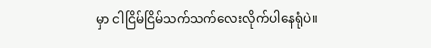မှာ ငါငြိမ်ငြိမ်သက်သက်လေးလိုက်ပါနေရုံပဲ။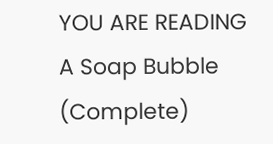YOU ARE READING
A Soap Bubble (Complete)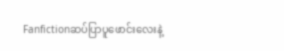Fanfictionဆပ်ပြာပူဖောင်းလေးနဲ့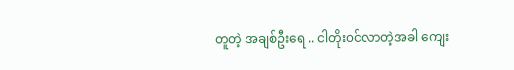တူတဲ့ အချစ်ဦးရေ .. ငါတိုး၀င်လာတဲ့အခါ ကျေး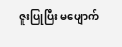ဇူးပြုပြီး မပျောက်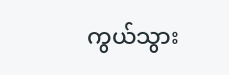ကွယ်သွား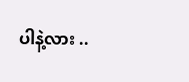ပါနဲ့လား ..